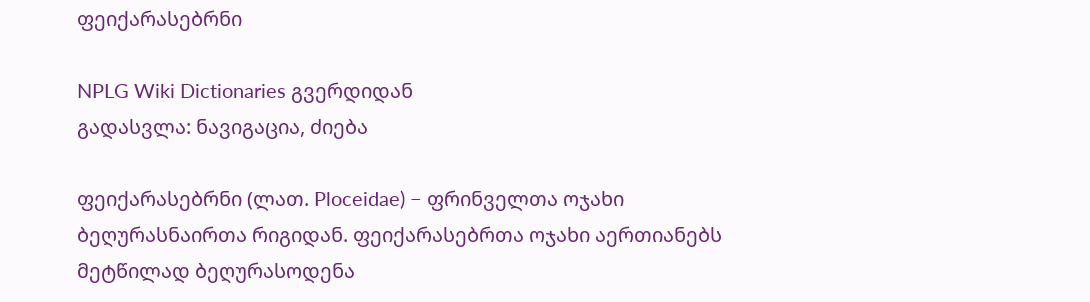ფეიქარასებრნი

NPLG Wiki Dictionaries გვერდიდან
გადასვლა: ნავიგაცია, ძიება

ფეიქარასებრნი (ლათ. Ploceidae) − ფრინველთა ოჯახი ბეღურასნაირთა რიგიდან. ფეიქარასებრთა ოჯახი აერთიანებს მეტწილად ბეღურასოდენა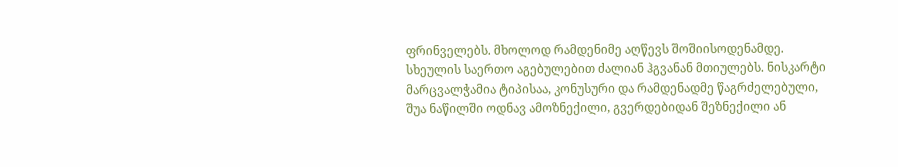ფრინველებს. მხოლოდ რამდენიმე აღწევს შოშიისოდენამდე. სხეულის საერთო აგებულებით ძალიან ჰგვანან მთიულებს. ნისკარტი მარცვალჭამია ტიპისაა, კონუსური და რამდენადმე წაგრძელებული, შუა ნაწილში ოდნავ ამოზნექილი, გვერდებიდან შეზნექილი ან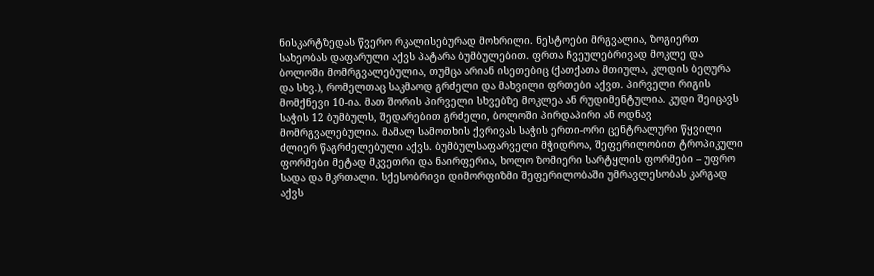ნისკარტზედას წვერო რკალისებურად მოხრილი. ნესტოები მრგვალია, ზოგიერთ სახეობას დაფარული აქვს პატარა ბუმბულებით. ფრთა ჩვეულებრივად მოკლე და ბოლოში მომრგვალებულია, თუმცა არიან ისეთებიც (ქათქათა მთიულა, კლდის ბეღურა და სხვ.), რომელთაც საკმაოდ გრძელი და მახვილი ფრთები აქვთ. პირველი რიგის მომქნევი 10-ია. მათ შორის პირველი სხვებზე მოკლეა ან რუდიმენტულია. კუდი შეიცავს საჭის 12 ბუმბულს, შედარებით გრძელი, ბოლოში პირდაპირი ან ოდნავ მომრგვალებულია. მამალ სამოთხის ქვრივას საჭის ერთი-ორი ცენტრალური წყვილი ძლიერ წაგრძელებული აქვს. ბუმბულსაფარველი მჭიდროა, შეფერილობით ტროპიკული ფორმები მეტად მკვეთრი და ნაირფერია, ხოლო ზომიერი სარტყლის ფორმები – უფრო სადა და მკრთალი. სქესობრივი დიმორფიზმი შეფერილობაში უმრავლესობას კარგად აქვს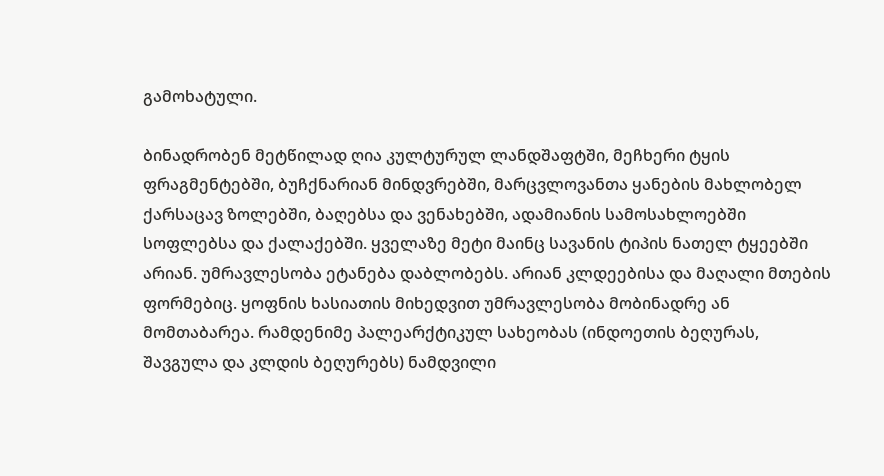გამოხატული.

ბინადრობენ მეტწილად ღია კულტურულ ლანდშაფტში, მეჩხერი ტყის ფრაგმენტებში, ბუჩქნარიან მინდვრებში, მარცვლოვანთა ყანების მახლობელ ქარსაცავ ზოლებში, ბაღებსა და ვენახებში, ადამიანის სამოსახლოებში სოფლებსა და ქალაქებში. ყველაზე მეტი მაინც სავანის ტიპის ნათელ ტყეებში არიან. უმრავლესობა ეტანება დაბლობებს. არიან კლდეებისა და მაღალი მთების ფორმებიც. ყოფნის ხასიათის მიხედვით უმრავლესობა მობინადრე ან მომთაბარეა. რამდენიმე პალეარქტიკულ სახეობას (ინდოეთის ბეღურას, შავგულა და კლდის ბეღურებს) ნამდვილი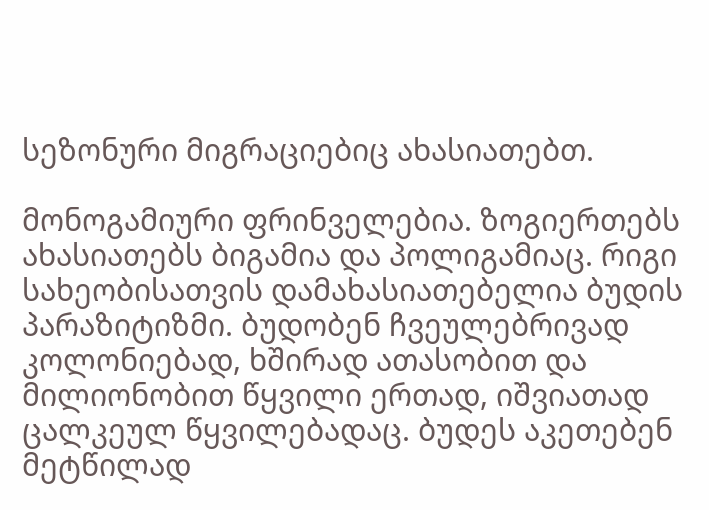სეზონური მიგრაციებიც ახასიათებთ.

მონოგამიური ფრინველებია. ზოგიერთებს ახასიათებს ბიგამია და პოლიგამიაც. რიგი სახეობისათვის დამახასიათებელია ბუდის პარაზიტიზმი. ბუდობენ ჩვეულებრივად კოლონიებად, ხშირად ათასობით და მილიონობით წყვილი ერთად, იშვიათად ცალკეულ წყვილებადაც. ბუდეს აკეთებენ მეტწილად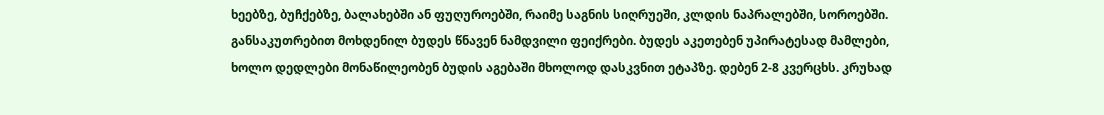ხეებზე, ბუჩქებზე, ბალახებში ან ფუღუროებში, რაიმე საგნის სიღრუეში, კლდის ნაპრალებში, სოროებში. განსაკუთრებით მოხდენილ ბუდეს წნავენ ნამდვილი ფეიქრები. ბუდეს აკეთებენ უპირატესად მამლები, ხოლო დედლები მონაწილეობენ ბუდის აგებაში მხოლოდ დასკვნით ეტაპზე. დებენ 2-8 კვერცხს. კრუხად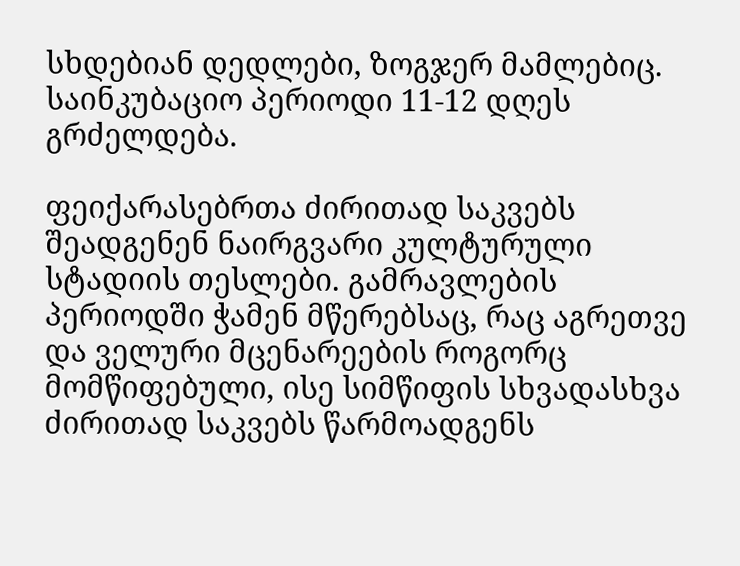სხდებიან დედლები, ზოგჯერ მამლებიც. საინკუბაციო პერიოდი 11-12 დღეს გრძელდება.

ფეიქარასებრთა ძირითად საკვებს შეადგენენ ნაირგვარი კულტურული სტადიის თესლები. გამრავლების პერიოდში ჭამენ მწერებსაც, რაც აგრეთვე და ველური მცენარეების როგორც მომწიფებული, ისე სიმწიფის სხვადასხვა ძირითად საკვებს წარმოადგენს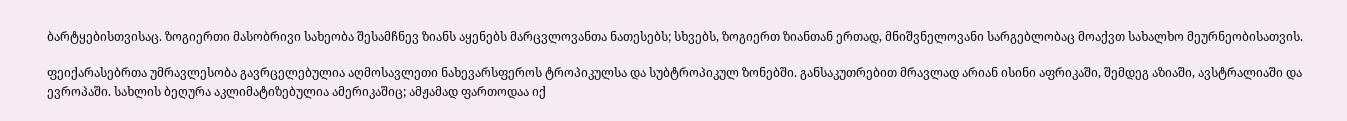ბარტყებისთვისაც. ზოგიერთი მასობრივი სახეობა შესამჩნევ ზიანს აყენებს მარცვლოვანთა ნათესებს; სხვებს, ზოგიერთ ზიანთან ერთად, მნიშვნელოვანი სარგებლობაც მოაქვთ სახალხო მეურნეობისათვის.

ფეიქარასებრთა უმრავლესობა გავრცელებულია აღმოსავლეთი ნახევარსფეროს ტროპიკულსა და სუბტროპიკულ ზონებში. განსაკუთრებით მრავლად არიან ისინი აფრიკაში, შემდეგ აზიაში, ავსტრალიაში და ევროპაში. სახლის ბეღურა აკლიმატიზებულია ამერიკაშიც; ამჟამად ფართოდაა იქ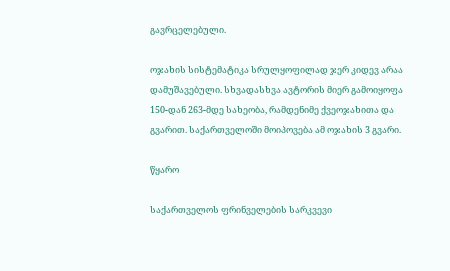გავრცელებული.

ოჯახის სისტემატიკა სრულყოფილად ჯერ კიდევ არაა დამუშავებული. სხვადასხვა ავტორის მიერ გამოიყოფა 150-დან 263-მდე სახეობა, რამდენიმე ქვეოჯახითა და გვარით. საქართველოში მოიპოვება ამ ოჯახის 3 გვარი.

წყარო

საქართველოს ფრინველების სარკვევი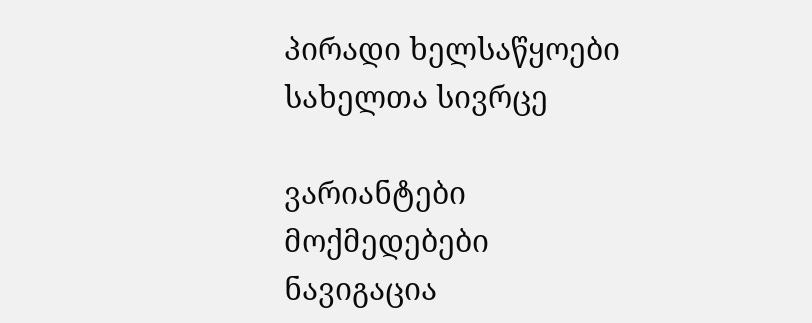პირადი ხელსაწყოები
სახელთა სივრცე

ვარიანტები
მოქმედებები
ნავიგაცია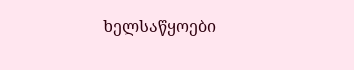ხელსაწყოები